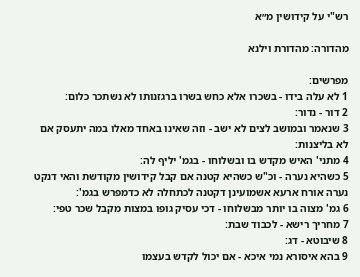רש"י על קידושין מ״א

מהדורה: מהדורת וילנא

מפרשים:
1 לא עלה בידו - בשכרו אלא כחש בשרו ברגזנותו לא נשתכר כלום:
2 דור - נדור:
3 שנאמר ובמושב לצים לא ישב - וזה שאינו באחד מאלו במה יתעסק אם לא בליצנות:
4 מתני' האיש מקדש בו ובשלוחו - בגמ' יליף לה:
5 כשהיא נערה - וכ"ש כשהיא קטנה אם קבל קידושין מקודשת והאי דנקט נערה אורח ארעא אשמועינן דקטנה לכתחלה לא כדמפרש בגמ':
6 גמ' מצוה בו יותר מבשלוחו - דכי עסיק גופו במצות מקבל שכר טפי:
7 מחריך רישא - לכבוד שבת:
8 שיבוטא - דג:
9 בהא איסורא נמי איכא - אם יכול לקדש בעצמו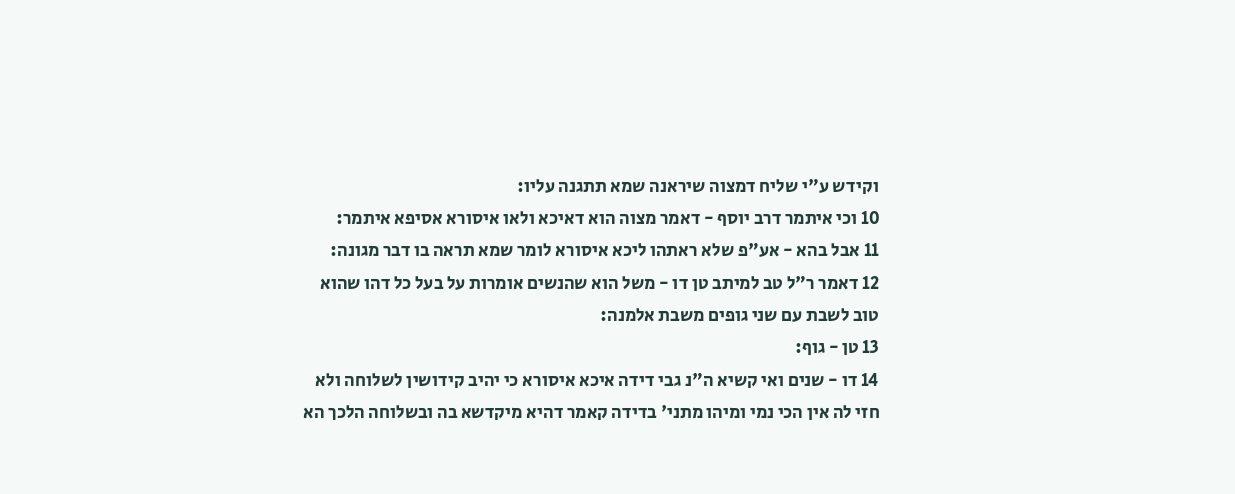וקידש ע"י שליח דמצוה שיראנה שמא תתגנה עליו:
10 וכי איתמר דרב יוסף - דאמר מצוה הוא דאיכא ולאו איסורא אסיפא איתמר:
11 אבל בהא - אע"פ שלא ראתהו ליכא איסורא לומר שמא תראה בו דבר מגונה:
12 דאמר ר"ל טב למיתב טן דו - משל הוא שהנשים אומרות על בעל כל דהו שהוא טוב לשבת עם שני גופים משבת אלמנה:
13 טן - גוף:
14 דו - שנים ואי קשיא ה"נ גבי דידה איכא איסורא כי יהיב קידושין לשלוחה ולא חזי לה אין הכי נמי ומיהו מתני' בדידה קאמר דהיא מיקדשא בה ובשלוחה הלכך הא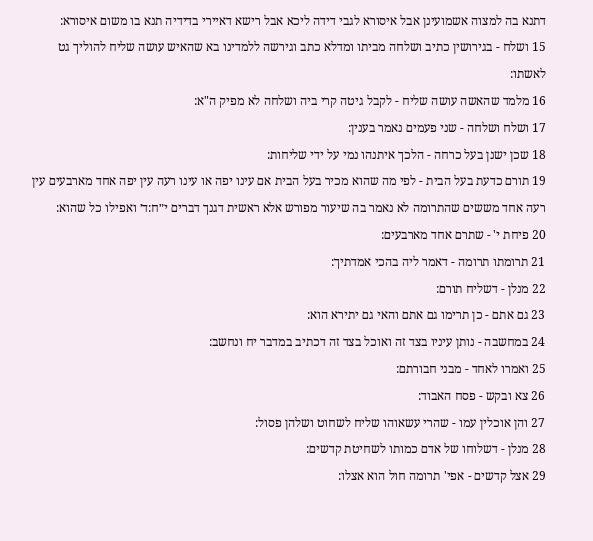דתנא בה למצוה אשמועינן אבל איסורא לגבי דידה ליכא אבל רישא דאיירי בדידיה תנא בו משום איסורא:
15 ושלח - בגירושין כתיב ושלחה מביתו ומדלא כתב וגירשה ללמדינו בא שהאיש עושה שליח להוליך גט לאשתו:
16 מלמד שהאשה עושה שליח - לקבל גיטה קרי ביה ושלחה לא מפיק ה"א:
17 ושלח ושלחה - שני פעמים נאמר בענין:
18 שכן ישנן בעל כרחה - הלכך איתנהו נמי על ידי שליחות:
19 תורם כדעת בעל הבית - לפי מה שהוא מכיר בעל הבית אם עינו יפה או עינו רעה עין יפה אחד מארבעים עין רעה אחד מששים שהתרומה לא נאמר בה שיעור מפורש אלא ראשית דגנך דברים י״ח:ד׳ ואפילו כל שהוא:
20 פיחת י' - שתרם אחד מארבעים:
21 תרומתו תרומה - דאמר ליה בהכי אמדתיך:
22 מנלן - דשליח תורם:
23 גם אתם - כן תרימו גם אתם והאי גם יתירא הוא:
24 במחשבה - נותן עיניו בצד זה ואוכל בצד זה דכתיב במדבר יח ונחשב:
25 ואמרו לאחד - מבני חבורתם:
26 צא ובקש - פסח האבוד:
27 והן אוכלין עמו - שהרי עשאוהו שליח לשחוט ושלהן פסול:
28 מנלן - דשלוחו של אדם כמותו לשחיטת קדשים:
29 אצל קדשים - אפי' תרומה חול הוא אצלו: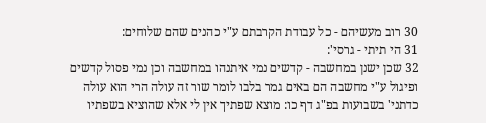30 רוב מעשיהם - כל עבודת הקרבתם ע"י כהנים שהם שלוחים:
31 הי תיתי - גרסי':
32 שכן ישנן במחשבה - קדשים נמי איתנהו במחשבה וכן נמי פסול קדשים ופיגול ע"י מחשבה הם באים גמר בלבו לומר שור זה עולה הרי הוא עולה כדתני' בשבועות בפ"ג דף כו: מוצא שפתיך אין לי אלא שהוציא בשפתיו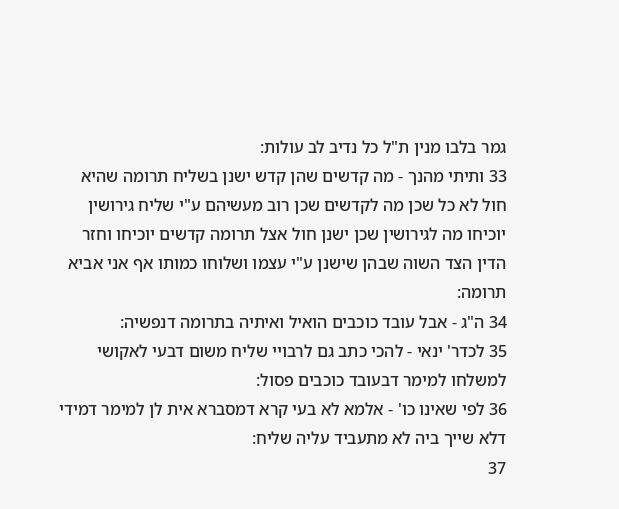גמר בלבו מנין ת"ל כל נדיב לב עולות:
33 ותיתי מהנך - מה קדשים שהן קדש ישנן בשליח תרומה שהיא חול לא כל שכן מה לקדשים שכן רוב מעשיהם ע"י שליח גירושין יוכיחו מה לגירושין שכן ישנן חול אצל תרומה קדשים יוכיחו וחזר הדין הצד השוה שבהן שישנן ע"י עצמו ושלוחו כמותו אף אני אביא תרומה:
34 ה"ג - אבל עובד כוכבים הואיל ואיתיה בתרומה דנפשיה:
35 לכדר' ינאי - להכי כתב גם לרבויי שליח משום דבעי לאקושי למשלחו למימר דבעובד כוכבים פסול:
36 לפי שאינו כו' - אלמא לא בעי קרא דמסברא אית לן למימר דמידי דלא שייך ביה לא מתעביד עליה שליח:
37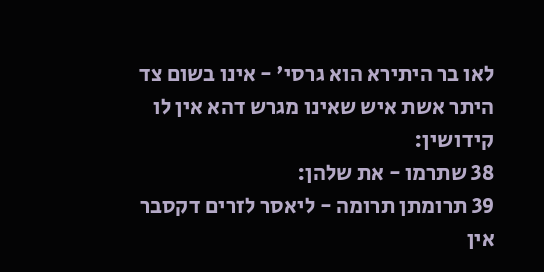לאו בר היתירא הוא גרסי' - אינו בשום צד היתר אשת איש שאינו מגרש דהא אין לו קידושין:
38 שתרמו - את שלהן:
39 תרומתן תרומה - ליאסר לזרים דקסבר אין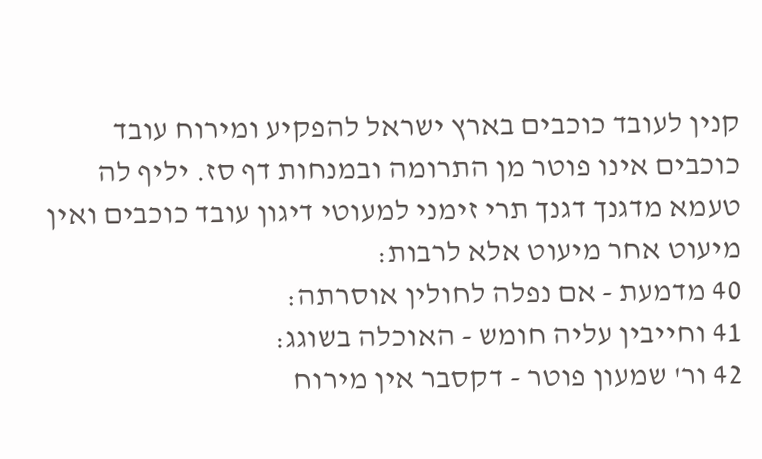קנין לעובד כוכבים בארץ ישראל להפקיע ומירוח עובד כוכבים אינו פוטר מן התרומה ובמנחות דף סז. יליף לה טעמא מדגנך דגנך תרי זימני למעוטי דיגון עובד כוכבים ואין מיעוט אחר מיעוט אלא לרבות:
40 מדמעת - אם נפלה לחולין אוסרתה:
41 וחייבין עליה חומש - האוכלה בשוגג:
42 ור' שמעון פוטר - דקסבר אין מירוח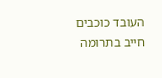העובד כוכבים חייב בתרומה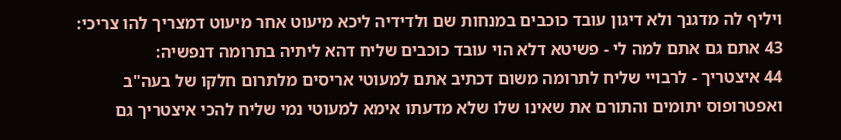ויליף לה מדגנך ולא דיגון עובד כוכבים במנחות שם ולדידיה ליכא מיעוט אחר מיעוט דמצריך להו צריכי:
43 אתם גם אתם למה לי - פשיטא דלא הוי עובד כוכבים שליח דהא ליתיה בתרומה דנפשיה:
44 איצטריך - לרבויי שליח לתרומה משום דכתיב אתם למעוטי אריסים מלתרום חלקו של בעה"ב ואפטרופוס יתומים והתורם את שאינו שלו שלא מדעתו אימא למעוטי נמי שליח להכי איצטריך גם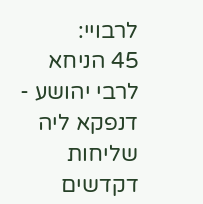לרבויי:
45 הניחא לרבי יהושע - דנפקא ליה שליחות דקדשים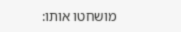מושחטו אותו: